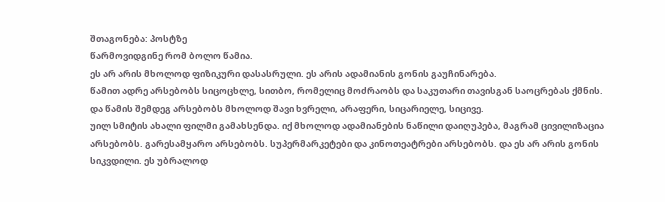შთაგონება: პოსტზე
წარმოვიდგინე რომ ბოლო წამია.
ეს არ არის მხოლოდ ფიზიკური დასასრული. ეს არის ადამიანის გონის გაუჩინარება.
წამით ადრე არსებობს სიცოცხლე, სითბო, რომელიც მოძრაობს და საკუთარი თავისგან საოცრებას ქმნის.
და წამის შემდეგ არსებობს მხოლოდ შავი ხვრელი, არაფერი, სიცარიელე, სიცივე.
უილ სმიტის ახალი ფილმი გამახსენდა. იქ მხოლოდ ადამიანების ნაწილი დაიღუპება, მაგრამ ცივილიზაცია არსებობს. გარესამყარო არსებობს. სუპერმარკეტები და კინოთეატრები არსებობს. და ეს არ არის გონის სიკვდილი. ეს უბრალოდ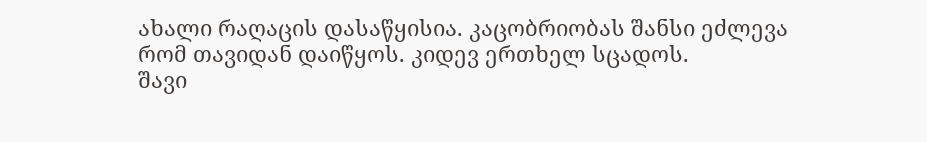ახალი რაღაცის დასაწყისია. კაცობრიობას შანსი ეძლევა რომ თავიდან დაიწყოს. კიდევ ერთხელ სცადოს.
შავი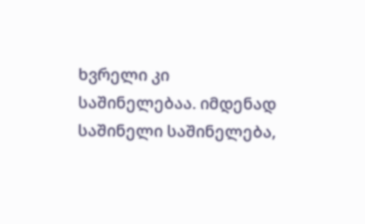ხვრელი კი საშინელებაა. იმდენად საშინელი საშინელება,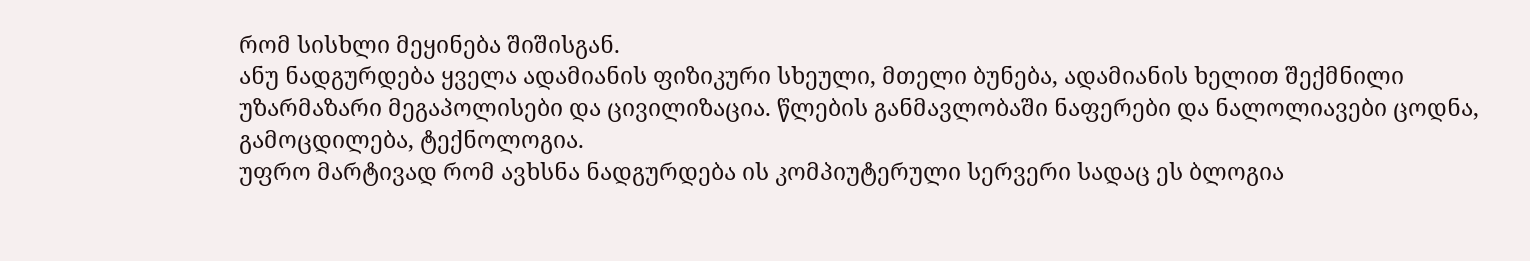რომ სისხლი მეყინება შიშისგან.
ანუ ნადგურდება ყველა ადამიანის ფიზიკური სხეული, მთელი ბუნება, ადამიანის ხელით შექმნილი უზარმაზარი მეგაპოლისები და ცივილიზაცია. წლების განმავლობაში ნაფერები და ნალოლიავები ცოდნა, გამოცდილება, ტექნოლოგია.
უფრო მარტივად რომ ავხსნა ნადგურდება ის კომპიუტერული სერვერი სადაც ეს ბლოგია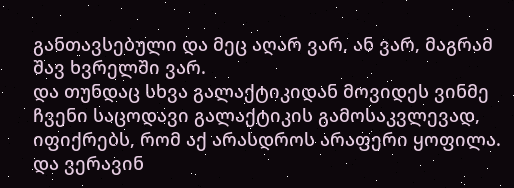განთავსებული და მეც აღარ ვარ, ან ვარ, მაგრამ შავ ხვრელში ვარ.
და თუნდაც სხვა გალაქტიკიდან მოვიდეს ვინმე ჩვენი საცოდავი გალაქტიკის გამოსაკვლევად, იფიქრებს, რომ აქ არასდროს არაფერი ყოფილა.
და ვერავინ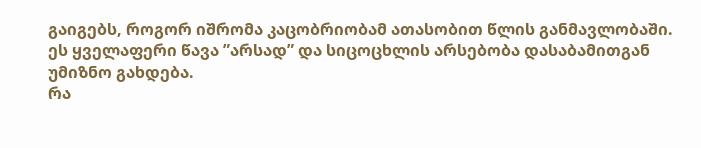გაიგებს, როგორ იშრომა კაცობრიობამ ათასობით წლის განმავლობაში.
ეს ყველაფერი წავა ”არსად” და სიცოცხლის არსებობა დასაბამითგან უმიზნო გახდება.
რა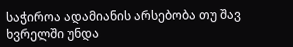საჭიროა ადამიანის არსებობა თუ შავ ხვრელში უნდა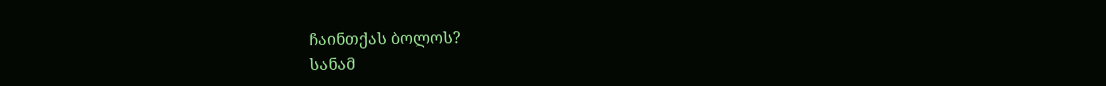ჩაინთქას ბოლოს?
სანამ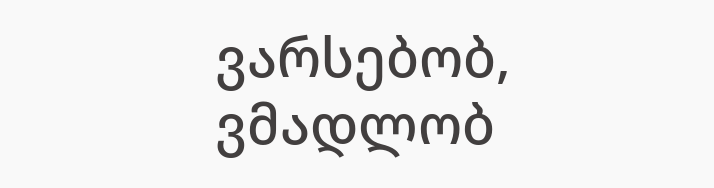ვარსებობ, ვმადლობ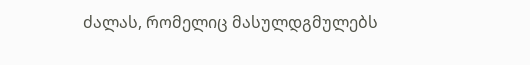ძალას, რომელიც მასულდგმულებს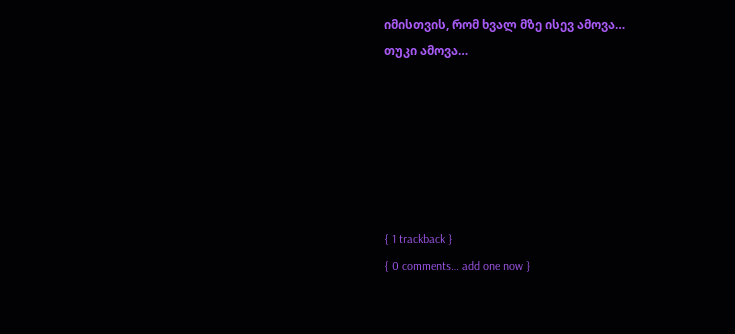იმისთვის, რომ ხვალ მზე ისევ ამოვა…
თუკი ამოვა…






{ 1 trackback }
{ 0 comments… add one now }